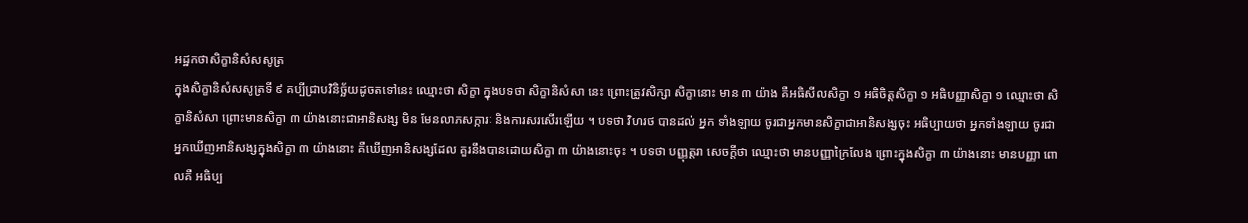អដ្ឋកថាសិក្ខានិសំសសូត្រ
ក្នុងសិក្ខានិសំសសូត្រទី ៩ គប្បីជ្រាបវិនិច្ឆ័យដូចតទៅនេះ ឈ្មោះថា សិក្ខា ក្នុងបទថា សិក្ខានិសំសា នេះ ព្រោះត្រូវសិក្សា សិក្ខានោះ មាន ៣ យ៉ាង គឺអធិសីលសិក្ខា ១ អធិចិត្តសិក្ខា ១ អធិបញ្ញាសិក្ខា ១ ឈ្មោះថា សិក្ខានិសំសា ព្រោះមានសិក្ខា ៣ យ៉ាងនោះជាអានិសង្ស មិន មែនលាភសក្ការៈ និងការសរសើរឡើយ ។ បទថា វិហរថ បានដល់ អ្នក ទាំងឡាយ ចូរជាអ្នកមានសិក្ខាជាអានិសង្សចុះ អធិប្បាយថា អ្នកទាំងឡាយ ចូរជាអ្នកឃើញអានិសង្សក្នុងសិក្ខា ៣ យ៉ាងនោះ គឺឃើញអានិសង្សដែល គួរនឹងបានដោយសិក្ខា ៣ យ៉ាងនោះចុះ ។ បទថា បញ្ញុត្តរា សេចក្តីថា ឈ្មោះថា មានបញ្ញាក្រៃលែង ព្រោះក្នុងសិក្ខា ៣ យ៉ាងនោះ មានបញ្ញា ពោលគឺ អធិប្ប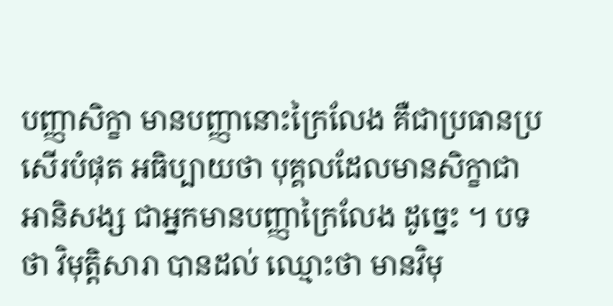បញ្ញាសិក្ខា មានបញ្ញានោះក្រៃលែង គឺជាប្រធានប្រសើរបំផុត អធិប្បាយថា បុគ្គលដែលមានសិក្ខាជាអានិសង្ស ជាអ្នកមានបញ្ញាក្រៃលែង ដូច្នេះ ។ បទថា វិមុត្តិសារា បានដល់ ឈ្មោះថា មានវិមុ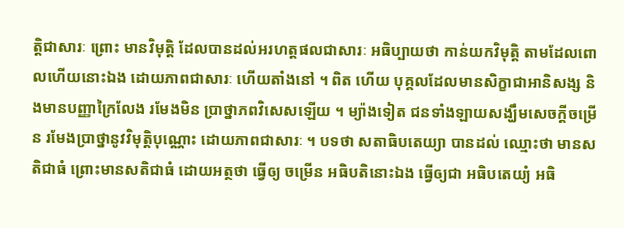ត្តិជាសារៈ ព្រោះ មានវិមុត្តិ ដែលបានដល់អរហត្តផលជាសារៈ អធិប្បាយថា កាន់យកវិមុត្តិ តាមដែលពោលហើយនោះឯង ដោយភាពជាសារៈ ហើយតាំងនៅ ។ ពិត ហើយ បុគ្គលដែលមានសិក្ខាជាអានិសង្ស និងមានបញ្ញាក្រៃលែង រមែងមិន ប្រាថ្នាភពវិសេសឡើយ ។ ម្យ៉ាងទៀត ជនទាំងឡាយសង្ឃឹមសេចក្តីចម្រើន រមែងប្រាថ្នានូវវិមុត្តិបុណ្ណោះ ដោយភាពជាសារៈ ។ បទថា សតាធិបតេយ្យា បានដល់ ឈ្មោះថា មានសតិជាធំ ព្រោះមានសតិជាធំ ដោយអត្ថថា ធ្វើឲ្យ ចម្រើន អធិបតិនោះឯង ធ្វើឲ្យជា អធិបតេយ្យំ អធិ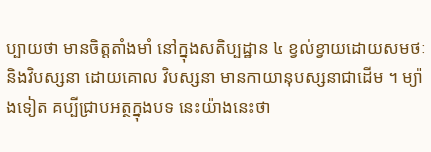ប្បាយថា មានចិត្តតាំងមាំ នៅក្នុងសតិប្បដ្ឋាន ៤ ខ្វល់ខ្វាយដោយសមថៈ និងវិបស្សនា ដោយគោល វិបស្សនា មានកាយានុបស្សនាជាដើម ។ ម្យ៉ាងទៀត គប្បីជ្រាបអត្ថក្នុងបទ នេះយ៉ាងនេះថា